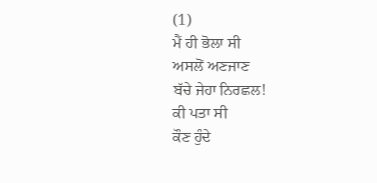(1)
ਮੈਂ ਹੀ ਭੋਲਾ ਸੀ
ਅਸਲੋਂ ਅਣਜਾਣ
ਬੱਚੇ ਜੇਹਾ ਨਿਰਛਲ!
ਕੀ ਪਤਾ ਸੀ
ਕੌਣ ਹੁੰਦੇ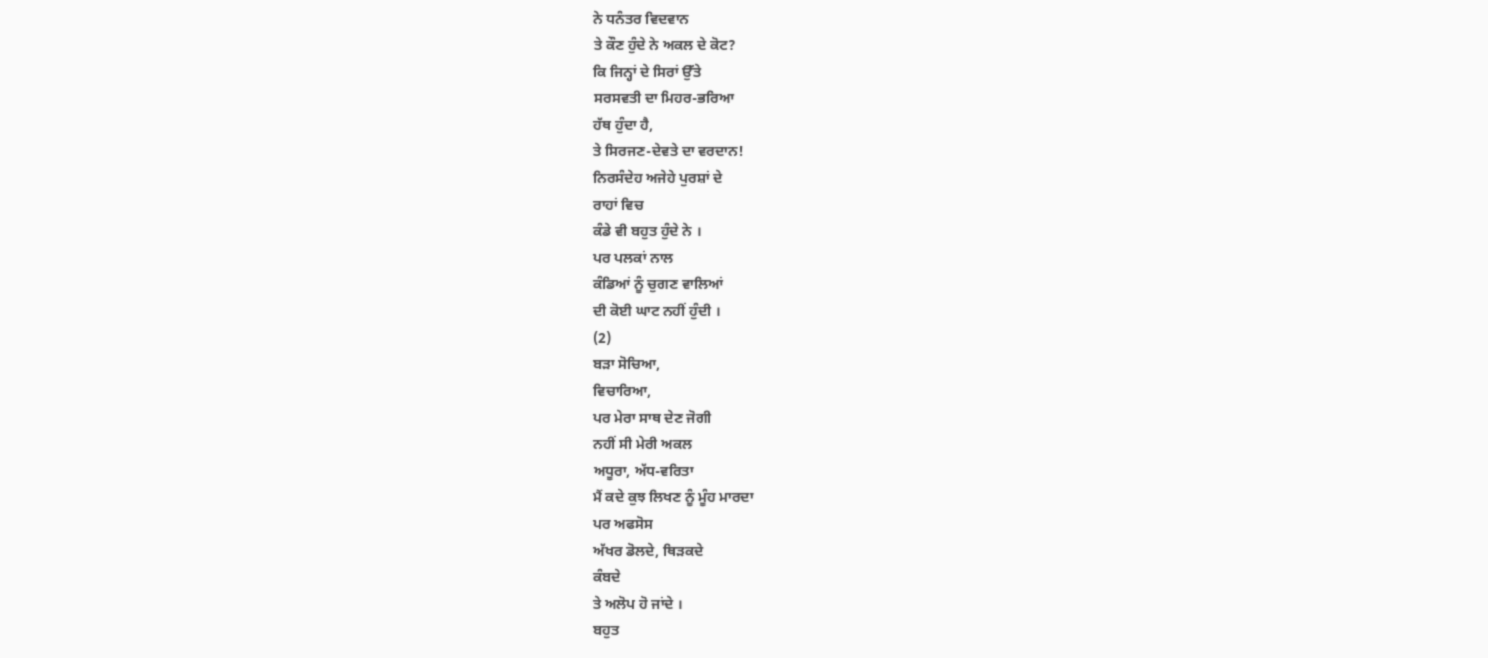ਨੇ ਧਨੰਤਰ ਵਿਦਵਾਨ
ਤੇ ਕੌਣ ਹੁੰਦੇ ਨੇ ਅਕਲ ਦੇ ਕੋਟ?
ਕਿ ਜਿਨ੍ਹਾਂ ਦੇ ਸਿਰਾਂ ਉੱਤੇ
ਸਰਸਵਤੀ ਦਾ ਮਿਹਰ-ਭਰਿਆ
ਹੱਥ ਹੁੰਦਾ ਹੈ,
ਤੇ ਸਿਰਜਣ-ਦੇਵਤੇ ਦਾ ਵਰਦਾਨ!
ਨਿਰਸੰਦੇਹ ਅਜੇਹੇ ਪੁਰਸ਼ਾਂ ਦੇ
ਰਾਹਾਂ ਵਿਚ
ਕੰਡੇ ਵੀ ਬਹੁਤ ਹੁੰਦੇ ਨੇ ।
ਪਰ ਪਲਕਾਂ ਨਾਲ
ਕੰਡਿਆਂ ਨੂੰ ਚੁਗਣ ਵਾਲਿਆਂ
ਦੀ ਕੋਈ ਘਾਟ ਨਹੀਂ ਹੁੰਦੀ ।
(2)
ਬੜਾ ਸੋਚਿਆ,
ਵਿਚਾਰਿਆ,
ਪਰ ਮੇਰਾ ਸਾਥ ਦੇਣ ਜੋਗੀ
ਨਹੀਂ ਸੀ ਮੇਰੀ ਅਕਲ
ਅਧੂਰਾ, ਅੱਧ-ਵਰਿਤਾ
ਮੈਂ ਕਦੇ ਕੁਝ ਲਿਖਣ ਨੂੰ ਮੂੰਹ ਮਾਰਦਾ
ਪਰ ਅਫਸੋਸ
ਅੱਖਰ ਡੋਲਦੇ, ਥਿੜਕਦੇ
ਕੰਬਦੇ
ਤੇ ਅਲੋਪ ਹੋ ਜਾਂਦੇ ।
ਬਹੁਤ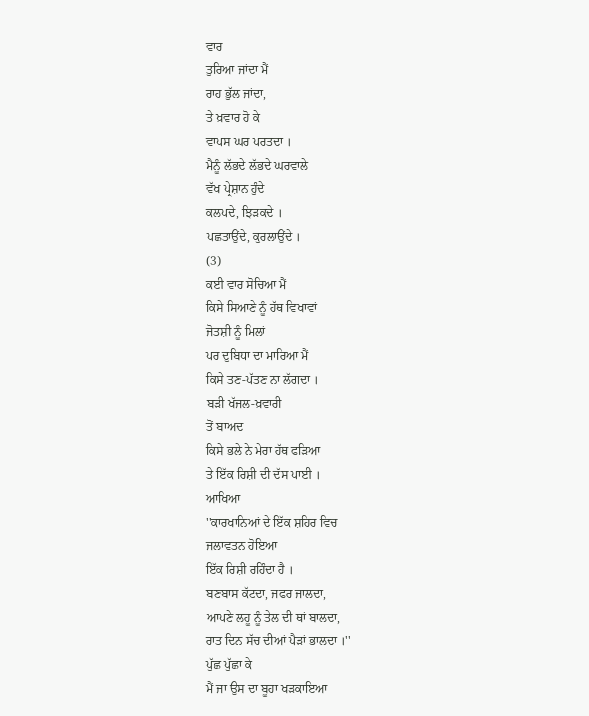ਵਾਰ
ਤੁਰਿਆ ਜਾਂਦਾ ਮੈਂ
ਰਾਹ ਭੁੱਲ ਜਾਂਦਾ,
ਤੇ ਖ਼ਵਾਰ ਹੋ ਕੇ
ਵਾਪਸ ਘਰ ਪਰਤਦਾ ।
ਮੈਨੂੰ ਲੱਭਦੇ ਲੱਭਦੇ ਘਰਵਾਲੇ
ਵੱਖ ਪ੍ਰੇਸ਼ਾਨ ਹੁੰਦੇ
ਕਲਪਦੇ, ਝਿੜਕਦੇ ।
ਪਛਤਾਉਂਦੇ, ਕੁਰਲਾਉਂਦੇ ।
(3)
ਕਈ ਵਾਰ ਸੋਚਿਆ ਮੈਂ
ਕਿਸੇ ਸਿਆਣੇ ਨੂੰ ਹੱਥ ਵਿਖਾਵਾਂ
ਜੋਤਸ਼ੀ ਨੂੰ ਮਿਲਾਂ
ਪਰ ਦੁਬਿਧਾ ਦਾ ਮਾਰਿਆ ਮੈਂ
ਕਿਸੇ ਤਣ-ਪੱਤਣ ਨਾ ਲੱਗਦਾ ।
ਬੜੀ ਖੱਜਲ-ਖ਼ਵਾਰੀ
ਤੋਂ ਬਾਅਦ
ਕਿਸੇ ਭਲੇ ਨੇ ਮੇਰਾ ਹੱਥ ਫੜਿਆ
ਤੇ ਇੱਕ ਰਿਸ਼ੀ ਦੀ ਦੱਸ ਪਾਈ ।
ਆਖਿਆ
''ਕਾਰਖਾਨਿਆਂ ਦੇ ਇੱਕ ਸ਼ਹਿਰ ਵਿਚ
ਜਲਾਵਤਨ ਹੋਇਆ
ਇੱਕ ਰਿਸ਼ੀ ਰਹਿੰਦਾ ਹੈ ।
ਬਣਬਾਸ ਕੱਟਦਾ, ਜਫਰ ਜਾਲਦਾ,
ਆਪਣੇ ਲਹੂ ਨੂੰ ਤੇਲ ਦੀ ਥਾਂ ਬਾਲਦਾ,
ਰਾਤ ਦਿਨ ਸੱਚ ਦੀਆਂ ਪੈੜਾਂ ਭਾਲਦਾ ।''
ਪੁੱਛ ਪੁੱਛਾ ਕੇ
ਮੈਂ ਜਾ ਉਸ ਦਾ ਬੂਹਾ ਖੜਕਾਇਆ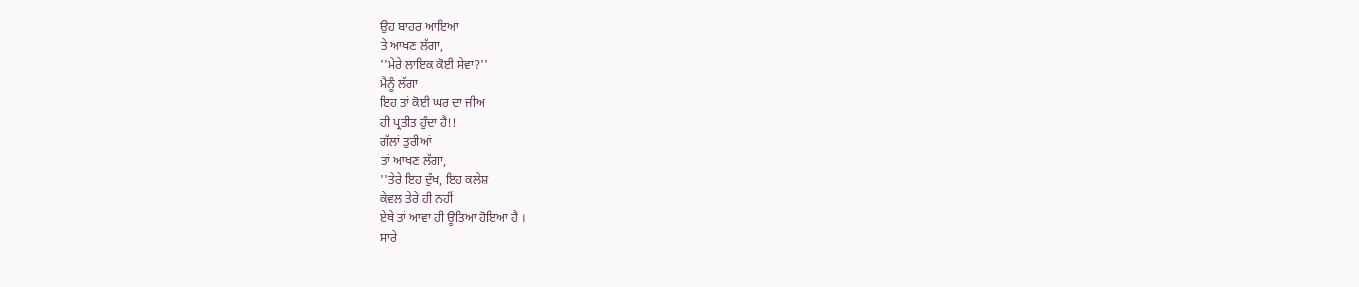ਉਹ ਬਾਹਰ ਆਇਆ
ਤੇ ਆਖਣ ਲੱਗਾ,
''ਮੇਰੇ ਲਾਇਕ ਕੋਈ ਸੇਵਾ?''
ਮੈਨੂੰ ਲੱਗਾ
ਇਹ ਤਾਂ ਕੋਈ ਘਰ ਦਾ ਜੀਅ
ਹੀ ਪ੍ਰਤੀਤ ਹੁੰਦਾ ਹੈ!!
ਗੱਲਾਂ ਤੁਰੀਆਂ
ਤਾਂ ਆਖਣ ਲੱਗਾ,
''ਤੇਰੇ ਇਹ ਦੁੱਖ, ਇਹ ਕਲੇਸ਼
ਕੇਵਲ ਤੇਰੇ ਹੀ ਨਹੀਂ
ਏਥੇ ਤਾਂ ਆਵਾ ਹੀ ਊਤਿਆ ਹੋਇਆ ਹੈ ।
ਸਾਰੇ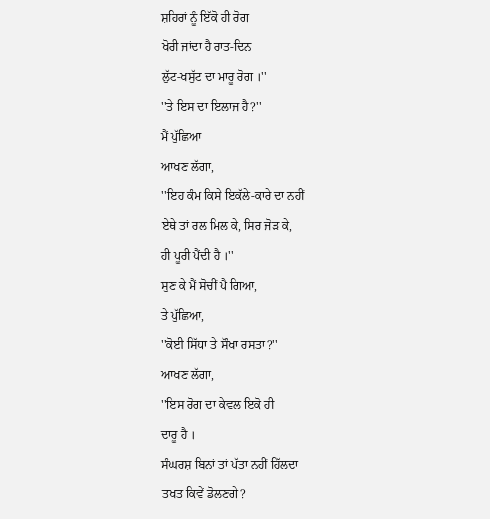ਸ਼ਹਿਰਾਂ ਨੂੰ ਇੱਕੋ ਹੀ ਰੋਗ
ਖੋਰੀ ਜਾਂਦਾ ਹੈ ਰਾਤ-ਦਿਨ
ਲੁੱਟ-ਖਸੁੱਟ ਦਾ ਮਾਰੂ ਰੋਗ ।''
''ਤੇ ਇਸ ਦਾ ਇਲਾਜ ਹੈ?''
ਮੈਂ ਪੁੱਛਿਆ
ਆਖਣ ਲੱਗਾ,
''ਇਹ ਕੰਮ ਕਿਸੇ ਇਕੱਲੇ-ਕਾਰੇ ਦਾ ਨਹੀਂ
ਏਥੇ ਤਾਂ ਰਲ ਮਿਲ ਕੇ, ਸਿਰ ਜੋੜ ਕੇ,
ਹੀ ਪੂਰੀ ਪੈਂਦੀ ਹੈ ।''
ਸੁਣ ਕੇ ਮੈਂ ਸੋਚੀਂ ਪੈ ਗਿਆ,
ਤੇ ਪੁੱਛਿਆ,
''ਕੋਈ ਸਿੱਧਾ ਤੇ ਸੌਖਾ ਰਸਤਾ?''
ਆਖਣ ਲੱਗਾ,
''ਇਸ ਰੋਗ ਦਾ ਕੇਵਲ ਇਕੋ ਹੀ
ਦਾਰੂ ਹੈ ।
ਸੰਘਰਸ਼ ਬਿਨਾਂ ਤਾਂ ਪੱਤਾ ਨਹੀਂ ਹਿੱਲਦਾ
ਤਖਤ ਕਿਵੇਂ ਡੋਲਣਗੇ?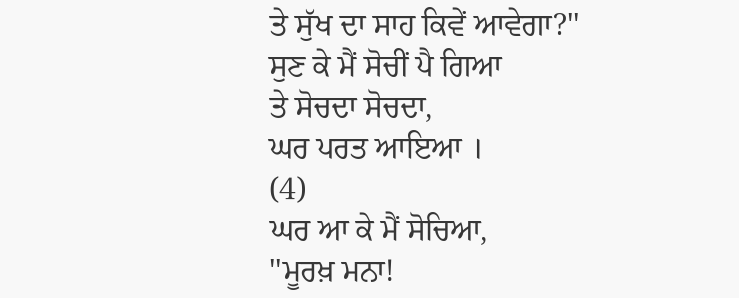ਤੇ ਸੁੱਖ ਦਾ ਸਾਹ ਕਿਵੇਂ ਆਵੇਗਾ?''
ਸੁਣ ਕੇ ਮੈਂ ਸੋਚੀਂ ਪੈ ਗਿਆ
ਤੇ ਸੋਚਦਾ ਸੋਚਦਾ,
ਘਰ ਪਰਤ ਆਇਆ ।
(4)
ਘਰ ਆ ਕੇ ਮੈਂ ਸੋਚਿਆ,
''ਮੂਰਖ਼ ਮਨਾ!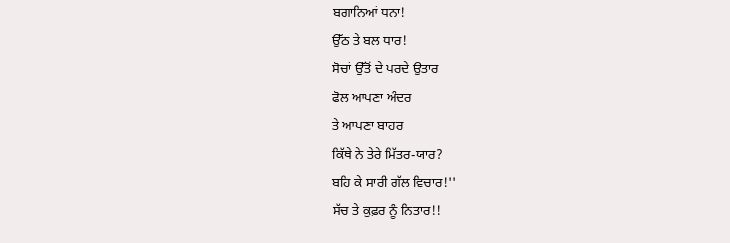ਬਗਾਨਿਆਂ ਧਨਾ!
ਉੱਠ ਤੇ ਬਲ ਧਾਰ!
ਸੋਚਾਂ ਉੱਤੋਂ ਦੇ ਪਰਦੇ ਉਤਾਰ
ਫੋਲ ਆਪਣਾ ਅੰਦਰ
ਤੇ ਆਪਣਾ ਬਾਹਰ
ਕਿੱਥੇ ਨੇ ਤੇਰੇ ਮਿੱਤਰ-ਯਾਰ?
ਬਹਿ ਕੇ ਸਾਰੀ ਗੱਲ ਵਿਚਾਰ!''
ਸੱਚ ਤੇ ਕੁਫ਼ਰ ਨੂੰ ਨਿਤਾਰ!!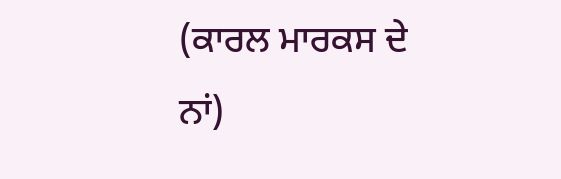(ਕਾਰਲ ਮਾਰਕਸ ਦੇ ਨਾਂ)